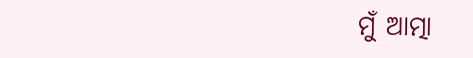ମୁଁ ଆତ୍ମା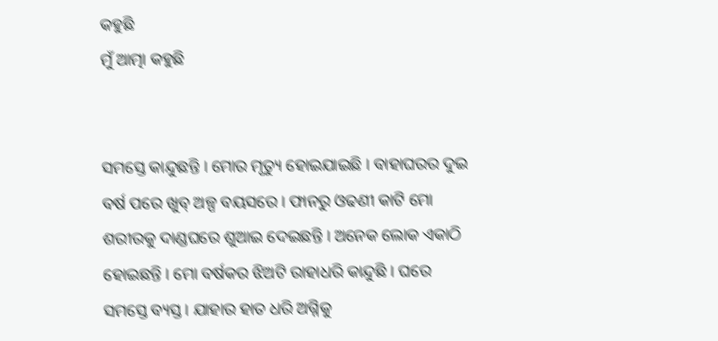କହୁଛି
ମୁଁ ଆତ୍ମା କହୁଛି


ସମସ୍ତେ କାନ୍ଦୁଛନ୍ତି । ମୋର ମୃତ୍ୟୁ ହୋଇଯାଇଛି । ବାହାଘରର ଦୁଇ ବର୍ଷ ପରେ ଖୁବ୍ ଅଳ୍ପ ବୟସରେ । ଫାନରୁ ଓଢଣୀ କାଟି ମୋ ଶରୀରକୁ ଦାଣ୍ଡଘରେ ଶୁଆଇ ଦେଇଛନ୍ତି । ଅନେକ ଲୋକ ଏକାଠି ହୋଇଛନ୍ତି । ମୋ ବର୍ଷକର ଝିଅଟି ରାହାଧରି କାନ୍ଦୁଛି । ଘରେ ସମସ୍ତେ ବ୍ୟସ୍ତ । ଯାହାର ହାତ ଧରି ଅଗ୍ନିକୁ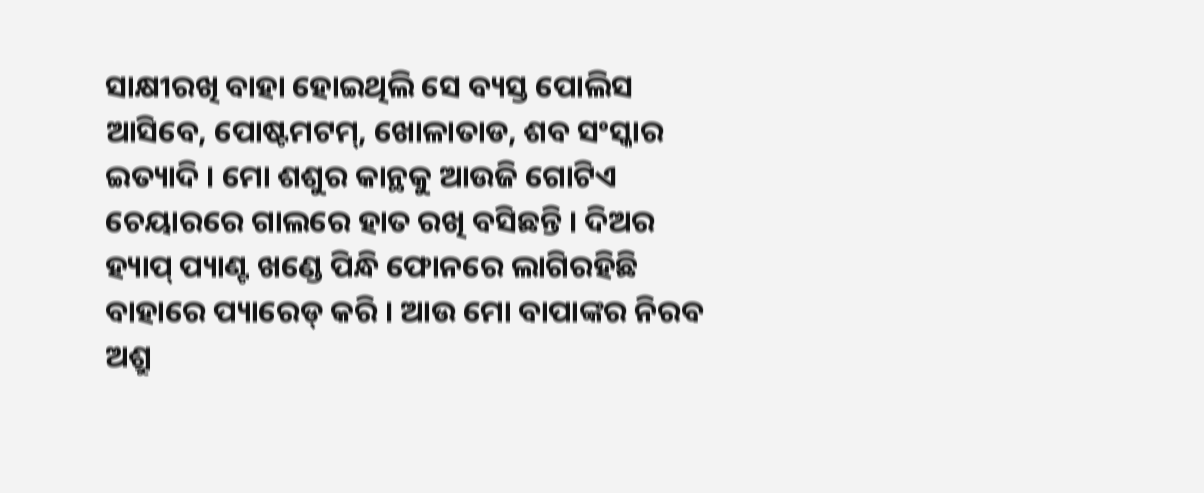ସାକ୍ଷୀରଖି ବାହା ହୋଇଥିଲି ସେ ବ୍ୟସ୍ତ ପୋଲିସ ଆସିବେ, ପୋଷ୍ଟମଟମ୍, ଖୋଳାତାଡ, ଶବ ସଂସ୍କାର ଇତ୍ୟାଦି । ମୋ ଶଶୁର କାନ୍ଥକୁ ଆଉଜି ଗୋଟିଏ ଚେୟାରରେ ଗାଲରେ ହାତ ରଖି ବସିଛନ୍ତି । ଦିଅର ହ୍ୟାପ୍ ପ୍ୟାଣ୍ଟ ଖଣ୍ଡେ ପିନ୍ଧି ଫୋନରେ ଲାଗିରହିଛି ବାହାରେ ପ୍ୟାରେଡ୍ କରି । ଆଉ ମୋ ବାପାଙ୍କର ନିରବ ଅଶ୍ରୁ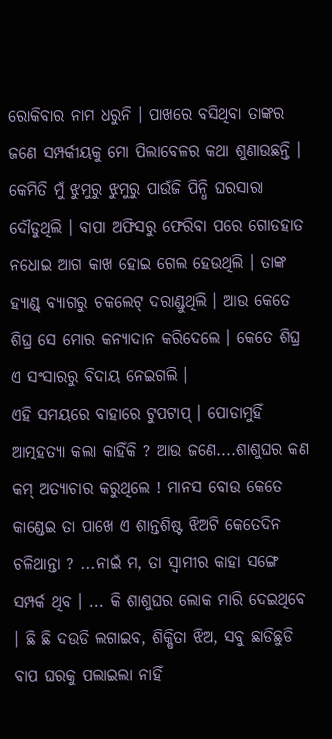ରୋକିବାର ନାମ ଧରୁନି । ପାଖରେ ବସିଥିବା ତାଙ୍କର ଜଣେ ସମ୍ପର୍କୀୟକୁ ମୋ ପିଲାବେଳର କଥା ଶୁଣାଉଛନ୍ତି । କେମିତି ମୁଁ ଝୁମୁରୁ ଝୁମୁରୁ ପାଉଁଜି ପିନ୍ଧି ଘରସାରା ଦୌଡୁଥିଲି । ବାପା ଅଫିସରୁ ଫେରିବା ପରେ ଗୋଡହାତ ନଧୋଇ ଆଗ କାଖ ହୋଇ ଗେଲ ହେଉଥିଲି । ତାଙ୍କ ହ୍ୟାଣ୍ଡ୍ ବ୍ୟାଗରୁ ଚକଲେଟ୍ ଦରାଣ୍ଡୁଥିଲି । ଆଉ କେତେ ଶିଘ୍ର ସେ ମୋର କନ୍ୟାଦାନ କରିଦେଲେ । କେତେ ଶିଘ୍ର ଏ ସଂସାରରୁ ବିଦାୟ ନେଇଗଲି ।
ଏହି ସମୟରେ ବାହାରେ ଟୁପଟାପ୍ । ପୋଡାମୁହିଁ ଆତ୍ମହତ୍ୟା କଲା କାହିଁକି ? ଆଉ ଜଣେ....ଶାଶୁଘର କଣ କମ୍ ଅତ୍ୟାଚାର କରୁଥିଲେ ! ମାନସ ବୋଉ କେତେ କାଣ୍ଡେଇ ତା ପାଖେ ଏ ଶାନ୍ତଶିଷ୍ଟ ଝିଅଟି କେତେଦିନ ଚଳିଥାନ୍ତା ? ...ନାଇଁ ମ, ତା ସ୍ୱାମୀର କାହା ସଙ୍ଗେ ସମ୍ପର୍କ ଥିବ । ... କି ଶାଶୁଘର ଲୋକ ମାରି ଦେଇଥିବେ । ଛି ଛି ଦଉଡି ଲଗାଇବ, ଶିକ୍ଷିତା ଝିଅ, ସବୁ ଛାଡିଛୁଡି ବାପ ଘରକୁ ପଲାଇଲା ନାହିଁ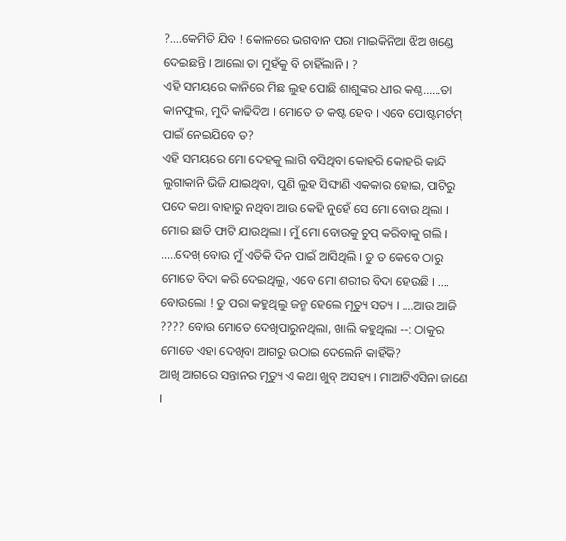?....କେମିତି ଯିବ ! କୋଳରେ ଭଗବାନ ପରା ମାଇକିନିଆ ଝିଅ ଖଣ୍ଡେ ଦେଇଛନ୍ତି । ଆଲୋ ତା ମୁହଁକୁ ବି ଚାହିଁଲାନି । ?
ଏହି ସମୟରେ କାନିରେ ମିଛ ଲୁହ ପୋଛି ଶାଶୁଙ୍କର ଧୀର କଣ୍ଠ......ତା କାନଫୁଲ, ମୁଦି କାଢିଦିଅ । ମୋତେ ତ କଷ୍ଟ ହେବ । ଏବେ ପୋଷ୍ଟମର୍ଟମ୍ ପାଇଁ ନେଇଯିବେ ତ?
ଏହି ସମୟରେ ମୋ ଦେହକୁ ଲାଗି ବସିଥିବା କୋହରି କୋହରି କାନ୍ଦି ଲୁଗାକାନି ଭିଜି ଯାଇଥିବା, ପୁଣି ଲୁହ ସିଙ୍ଘାଣି ଏକକାର ହୋଇ, ପାଟିରୁ ପଦେ କଥା ବାହାରୁ ନଥିବା ଆଉ କେହି ନୁହେଁ ସେ ମୋ ବୋଉ ଥିଲା । ମୋର ଛାତି ଫାଟି ଯାଉଥିଲା । ମୁଁ ମୋ ବୋଉକୁ ଚୁପ୍ କରିବାକୁ ଗଲି । .....ଦେଖ୍ ବୋଉ ମୁଁ ଏତିକି ଦିନ ପାଇଁ ଆସିଥିଲି । ତୁ ତ କେବେ ଠାରୁ ମୋତେ ବିଦା କରି ଦେଇଥିଲୁ, ଏବେ ମୋ ଶରୀର ବିଦା ହେଉଛି । .... ବୋଉଲୋ ! ତୁ ପରା କହୁଥିଲୁ ଜନ୍ମ ହେଲେ ମୃତ୍ୟୁ ସତ୍ୟ । ....ଆଉ ଆଜି ???? ବୋଉ ମୋତେ ଦେଖିପାରୁନଥିଲା, ଖାଲି କହୁଥିଲା --: ଠାକୁର ମୋତେ ଏହା ଦେଖିବା ଆଗରୁ ଉଠାଇ ଦେଲେନି କାହିଁକି?
ଆଖି ଆଗରେ ସନ୍ତାନର ମୃତ୍ୟୁ ଏ କଥା ଖୁବ୍ ଅସହ୍ୟ । ମାଆଟିଏସିନା ଜାଣେ ।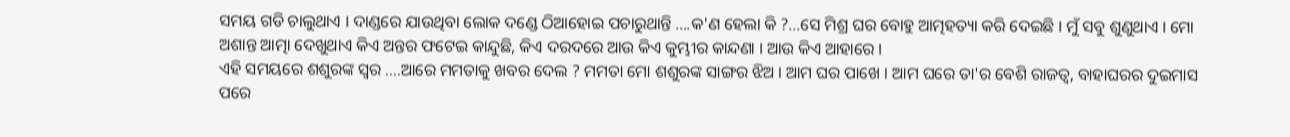ସମୟ ଗଡି ଚାଲୁଥାଏ । ଦାଣ୍ଡରେ ଯାଉଥିବା ଲୋକ ଦଣ୍ଡେ ଠିଆହୋଇ ପଚାରୁଥାନ୍ତି ....କ'ଣ ହେଲା କି ?...ସେ ମିଶ୍ର ଘର ବୋହୁ ଆତ୍ମହତ୍ୟା କରି ଦେଇଛି । ମୁଁ ସବୁ ଶୁଣୁଥାଏ । ମୋ ଅଶାନ୍ତ ଆତ୍ମା ଦେଖୁଥାଏ କିଏ ଅନ୍ତର ଫଟେଇ କାନ୍ଦୁଛି, କିଏ ଦରଦରେ ଆଉ କିଏ କୁମ୍ଭୀର କାନ୍ଦଣା । ଆଉ କିଏ ଆହାରେ ।
ଏହି ସମୟରେ ଶଶୁରଙ୍କ ସ୍ୱର ....ଆରେ ମମତାକୁ ଖବର ଦେଲ ? ମମତା ମୋ ଶଶୁରଙ୍କ ସାଙ୍ଗର ଝିଅ । ଆମ ଘର ପାଖେ । ଆମ ଘରେ ତା'ର ବେଶି ରାଜତ୍ୱ, ବାହାଘରର ଦୁଇମାସ ପରେ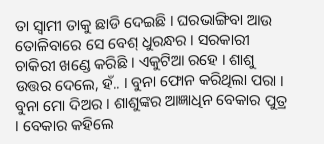ତା ସ୍ୱାମୀ ତାକୁ ଛାଡି ଦେଇଛି । ଘରଭାଙ୍ଗିବା ଆଉ ତୋଳିବାରେ ସେ ବେଶ୍ ଧୁରନ୍ଧର । ସରକାରୀ ଚାକିରୀ ଖଣ୍ଡେ କରିଛି । ଏକୁଟିଆ ରହେ । ଶାଶୁ ଉତ୍ତର ଦେଲେ, ହଁ.. । ବୁନା ଫୋନ କରିଥିଲା ପରା । ବୁନା ମୋ ଦିଅର । ଶାଶୁଙ୍କର ଆଜ୍ଞାଧିନ ବେକାର ପୁତ୍ର । ବେକାର କହିଲେ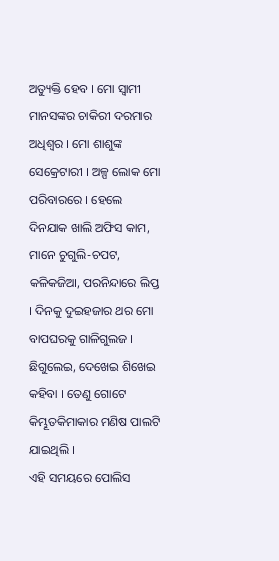ଅତ୍ୟୁକ୍ତି ହେବ । ମୋ ସ୍ୱାମୀ ମାନସଙ୍କର ଚାକିରୀ ଦରମାର ଅଧିଶ୍ୱର । ମୋ ଶାଶୁଙ୍କ ସେକ୍ରେଟାରୀ । ଅଳ୍ପ ଲୋକ ମୋ ପରିବାରରେ । ହେଲେ ଦିନଯାକ ଖାଲି ଅଫିସ କାମ, ମାନେ ଚୁଗୁଲି-ଚପଟ, କଳିକଜିଆ, ପରନିନ୍ଦାରେ ଲିପ୍ତ । ଦିନକୁ ଦୁଇହଜାର ଥର ମୋ ବାପଘରକୁ ଗାଳିଗୁଲଜ । ଛିଗୁଲେଇ, ଦେଖେଇ ଶିଖେଇ କହିବା । ତେଣୁ ଗୋଟେ କିମ୍ଭୂତକିମାକାର ମଣିଷ ପାଲଟି ଯାଇଥିଲି ।
ଏହି ସମୟରେ ପୋଲିସ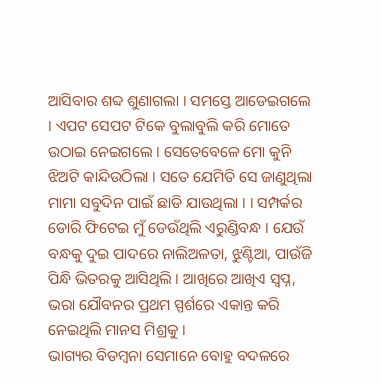ଆସିବାର ଶବ୍ଦ ଶୁଣାଗଲା । ସମସ୍ତେ ଆଡେଇଗଲେ । ଏପଟ ସେପଟ ଟିକେ ବୁଲାବୁଲି କରି ମୋତେ ଉଠାଇ ନେଇଗଲେ । ସେତେବେଳେ ମୋ କୁନି ଝିଅଟି କାନ୍ଦିଉଠିଲା । ସତେ ଯେମିତି ସେ ଜାଣୁଥିଲା ମାମା ସବୁଦିନ ପାଇଁ ଛାଡି ଯାଉଥିଲା । । ସମ୍ପର୍କର ଡୋରି ଫିଟେଇ ମୁଁ ଡେଉଁଥିଲି ଏରୁଣ୍ଡିବନ୍ଧ । ଯେଉଁ ବନ୍ଧକୁ ଦୁଇ ପାଦରେ ନାଲିଅଳତା, ଝୁଣ୍ଟିଆ, ପାଉଁଜି ପିନ୍ଧି ଭିତରକୁ ଆସିଥିଲି । ଆଖିରେ ଆଖିଏ ସ୍ୱପ୍ନ, ଭରା ଯୌବନର ପ୍ରଥମ ସ୍ପର୍ଶରେ ଏକାନ୍ତ କରି ନେଇଥିଲି ମାନସ ମିଶ୍ରକୁ ।
ଭାଗ୍ୟର ବିଡମ୍ବନା ସେମାନେ ବୋହୁ ବଦଳରେ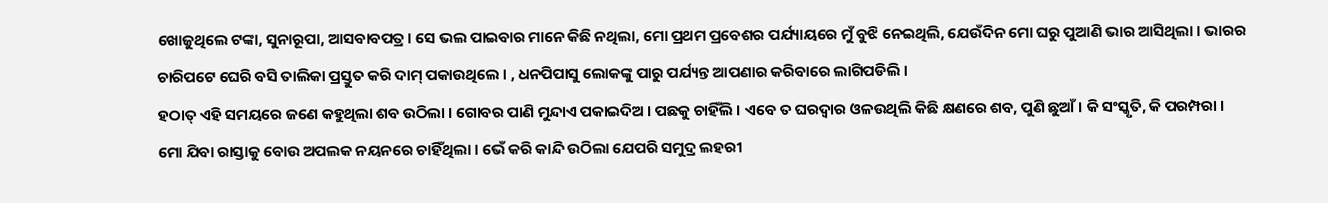ଖୋଜୁଥିଲେ ଟଙ୍କା, ସୁନାରୂପା, ଆସବାବପତ୍ର । ସେ ଭଲ ପାଇବାର ମାନେ କିଛି ନଥିଲା, ମୋ ପ୍ରଥମ ପ୍ରବେଶର ପର୍ଯ୍ୟାୟରେ ମୁଁ ବୁଝି ନେଇଥିଲି, ଯେଉଁଦିନ ମୋ ଘରୁ ପୁଆଣି ଭାର ଆସିଥିଲା । ଭାରର ଚାରିପଟେ ଘେରି ବସି ତାଲିକା ପ୍ରସ୍ତୁତ କରି ଦାମ୍ ପକାଉଥିଲେ । , ଧନପିପାସୁ ଲୋକଙ୍କୁ ପାରୁ ପର୍ଯ୍ୟନ୍ତ ଆପଣାର କରିବାରେ ଲାଗିପଡିଲି ।
ହଠାତ୍ ଏହି ସମୟରେ ଜଣେ କହୁଥିଲା ଶବ ଉଠିଲା । ଗୋବର ପାଣି ମୁନ୍ଦାଏ ପକାଇଦିଅ । ପଛକୁ ଚାହିଁଲି । ଏବେ ତ ଘରଦ୍ୱାର ଓଳଉଥିଲି କିଛି କ୍ଷଣରେ ଶବ, ପୁଣି ଛୁଆଁ । କି ସଂସ୍କୃତି, କି ପରମ୍ପରା ।
ମୋ ଯିବା ରାସ୍ତାକୁ ବୋଉ ଅପଲକ ନୟନରେ ଚାହିଁଥିଲା । ଭେଁ କରି କାନ୍ଦି ଉଠିଲା ଯେପରି ସମୁଦ୍ର ଲହରୀ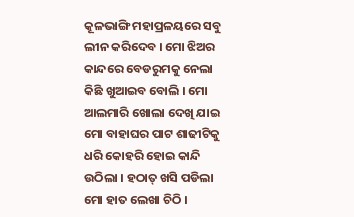କୂଳଭାଙ୍ଗି ମହାପ୍ରଳୟରେ ସବୁ ଲୀନ କରିଦେବ । ମୋ ଝିଅର କାନ୍ଦରେ ବେଡରୁମକୁ ନେଲା କିଛି ଖୁଆଇବ ବୋଲି । ମୋ ଆଲମାରି ଖୋଲା ଦେଖି ଯାଇ ମୋ ବାହାଘର ପାଟ ଶାଢୀଟିକୁ ଧରି କୋହରି ହୋଇ କାନ୍ଦି ଉଠିଲା । ହଠାତ୍ ଖସି ପଡିଲା ମୋ ହାତ ଲେଖା ଚିଠି ।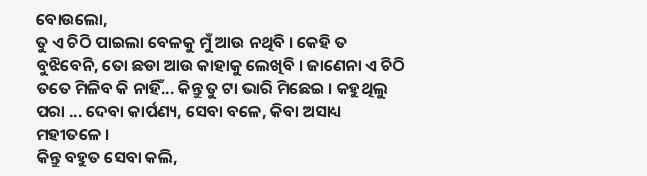ବୋଉଲୋ,
ତୁ ଏ ଚିଠି ପାଇଲା ବେଳକୁ ମୁଁ ଆଉ ନଥିବି । କେହି ତ ବୁଝିବେନି, ତୋ ଛଡା ଆଉ କାହାକୁ ଲେଖିବି । ଜାଣେନା ଏ ଚିଠି ତତେ ମିଳିବ କି ନାହିଁ... କିନ୍ତୁ ତୁ ଟା ଭାରି ମିଛେଇ । କହୁଥିଲୁ ପରା ... ଦେବା କାର୍ପଣ୍ୟ, ସେବା ବଳେ, କିବା ଅସାଧ୍ୟ ମହୀତଳେ ।
କିନ୍ତୁ ବହୁତ ସେବା କଲି,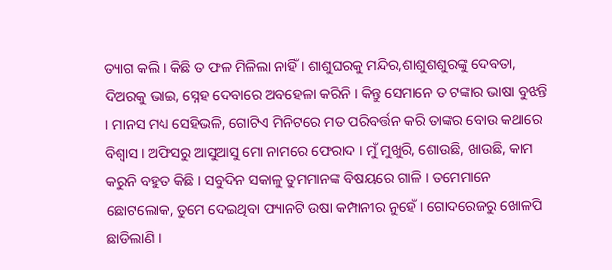ତ୍ୟାଗ କଲି । କିଛି ତ ଫଳ ମିଳିଲା ନାହିଁ । ଶାଶୁଘରକୁ ମନ୍ଦିର,ଶାଶୁଶଶୁରଙ୍କୁ ଦେବତା, ଦିଅରକୁ ଭାଇ, ସ୍ନେହ ଦେବାରେ ଅବହେଳା କରିନି । କିନ୍ତୁ ସେମାନେ ତ ଟଙ୍କାର ଭାଷା ବୁଝନ୍ତି । ମାନସ ମଧ୍ୟ ସେହିଭଳି, ଗୋଟିଏ ମିନିଟରେ ମତ ପରିବର୍ତ୍ତନ କରି ତାଙ୍କର ବୋଉ କଥାରେ ବିଶ୍ୱାସ । ଅଫିସରୁ ଆସୁଆସୁ ମୋ ନାମରେ ଫେରାଦ । ମୁଁ ମୁଖୁରି, ଶୋଉଛି, ଖାଉଛି, କାମ କରୁନି ବହୁତ କିଛି । ସବୁଦିନ ସକାଳୁ ତୁମମାନଙ୍କ ବିଷୟରେ ଗାଳି । ତମେମାନେ ଛୋଟଲୋକ, ତୁମେ ଦେଇଥିବା ଫ୍ୟାନଟି ଉଷା କମ୍ପାନୀର ନୁହେଁ । ଗୋଦରେଜରୁ ଖୋଳପି ଛାଡିଲାଣି ।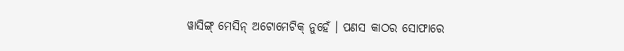ୱାସିଙ୍ଗ୍ ମେସିନ୍ ଅଟୋମେଟିକ୍ ନୁହେଁ । ପଣସ କାଠର ସୋଫାରେ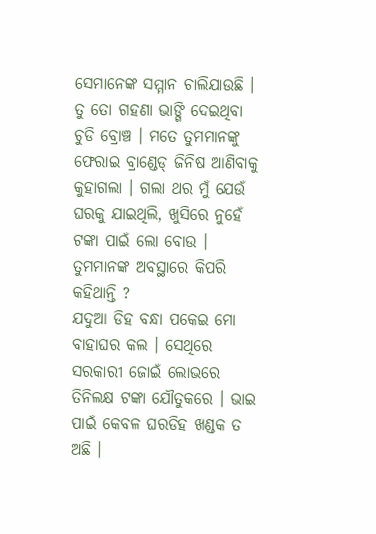ସେମାନେଙ୍କ ସମ୍ମାନ ଚାଲିଯାଉଛି । ତୁ ତୋ ଗହଣା ଭାଙ୍ଗି ଦେଇଥିବା ଚୁଡି ବ୍ରୋଞ୍ଚ । ମତେ ତୁମମାନଙ୍କୁ ଫେରାଇ ବ୍ରାଣ୍ଡେଡ୍ ଜିନିଷ ଆଣିବାକୁ କୁହାଗଲା । ଗଲା ଥର ମୁଁ ଯେଉଁ ଘରକୁ ଯାଇଥିଲି, ଖୁସିରେ ନୁହେଁ ଟଙ୍କା ପାଇଁ ଲୋ ବୋଉ । ତୁମମାନଙ୍କ ଅବସ୍ଥାରେ କିପରି କହିଥାନ୍ତି ?
ଯଦୁଆ ଡିହ ବନ୍ଧା ପକେଇ ମୋ ବାହାଘର କଲ । ସେଥିରେ ସରକାରୀ ଜୋଇଁ ଲୋଭରେ ତିନିଲକ୍ଷ ଟଙ୍କା ଯୌତୁକରେ । ଭାଇ ପାଇଁ କେବଳ ଘରଡିହ ଖଣ୍ଡକ ତ ଅଛି ।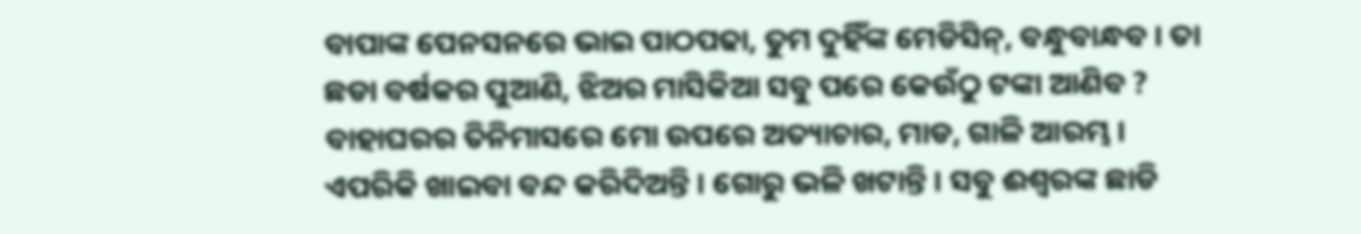ବାପାଙ୍କ ପେନସନରେ ଭାଇ ପାଠପଢା, ତୁମ ଦୁହିଁଙ୍କ ମେଡିସିନ୍, ବନ୍ଧୁବାନ୍ଧବ । ତା ଛଡା ବର୍ଷକର ପୁଆଣି, ଝିଅର ମାସିକିଆ ସବୁ ପରେ କେଉଁଠୁ ଟଙ୍କା ଆଣିବ ? ବାହାଘରର ତିନିମାସରେ ମୋ ଉପରେ ଅତ୍ୟାଚାର, ମାଡ, ଗାଳି ଆରମ୍ଭ । ଏପରିକି ଖାଇବା ବନ୍ଦ କରିଦିଅନ୍ତି । ଗୋରୁ ଭଳି ଖଟାନ୍ତି । ସବୁ ଈଶ୍ୱରଙ୍କ ଛାଡି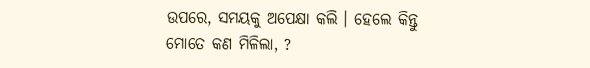ଉପରେ, ସମୟକୁ ଅପେକ୍ଷା କଲି । ହେଲେ କିନ୍ତୁ ମୋତେ କଣ ମିଳିଲା, ?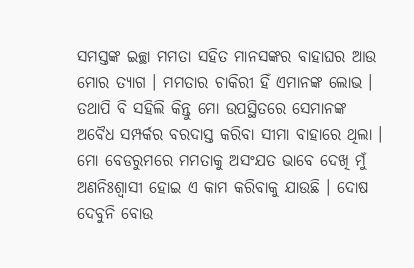ସମସ୍ତଙ୍କ ଇଚ୍ଛା ମମତା ସହିତ ମାନସଙ୍କର ବାହାଘର ଆଉ ମୋର ତ୍ୟାଗ । ମମତାର ଚାକିରୀ ହିଁ ଏମାନଙ୍କ ଲୋଭ । ତଥାପି ବି ସହିଲି କିନ୍ତୁ ମୋ ଉପସ୍ଥିତରେ ସେମାନଙ୍କ ଅବୈଧ ସମ୍ପର୍କର ବରଦାସ୍ତ କରିବା ସୀମା ବାହାରେ ଥିଲା । ମୋ ବେଡରୁମରେ ମମତାକୁ ଅସଂଯତ ଭାବେ ଦେଖି ମୁଁ ଅଣନିଃଶ୍ୱାସୀ ହୋଇ ଏ କାମ କରିବାକୁ ଯାଉଛି । ଦୋଷ ଦେବୁନି ବୋଉ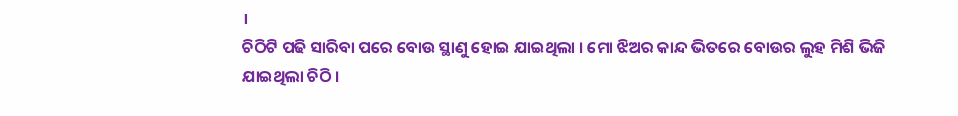।
ଚିଠିଟି ପଢି ସାରିବା ପରେ ବୋଉ ସ୍ଥାଣୁ ହୋଇ ଯାଇଥିଲା । ମୋ ଝିଅର କାନ୍ଦ ଭିତରେ ବୋଉର ଲୁହ ମିଶି ଭିଜି ଯାଇଥିଲା ଚିଠି ।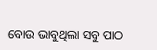ବୋଉ ଭାବୁଥିଲା ସବୁ ପାଠ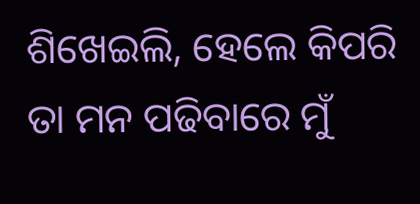ଶିଖେଇଲି, ହେଲେ କିପରି ତା ମନ ପଢିବାରେ ମୁଁ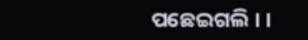ପଛେଇଗଲି । ।